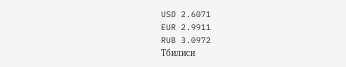USD 2.6071
EUR 2.9911
RUB 3.0972
Тбилиси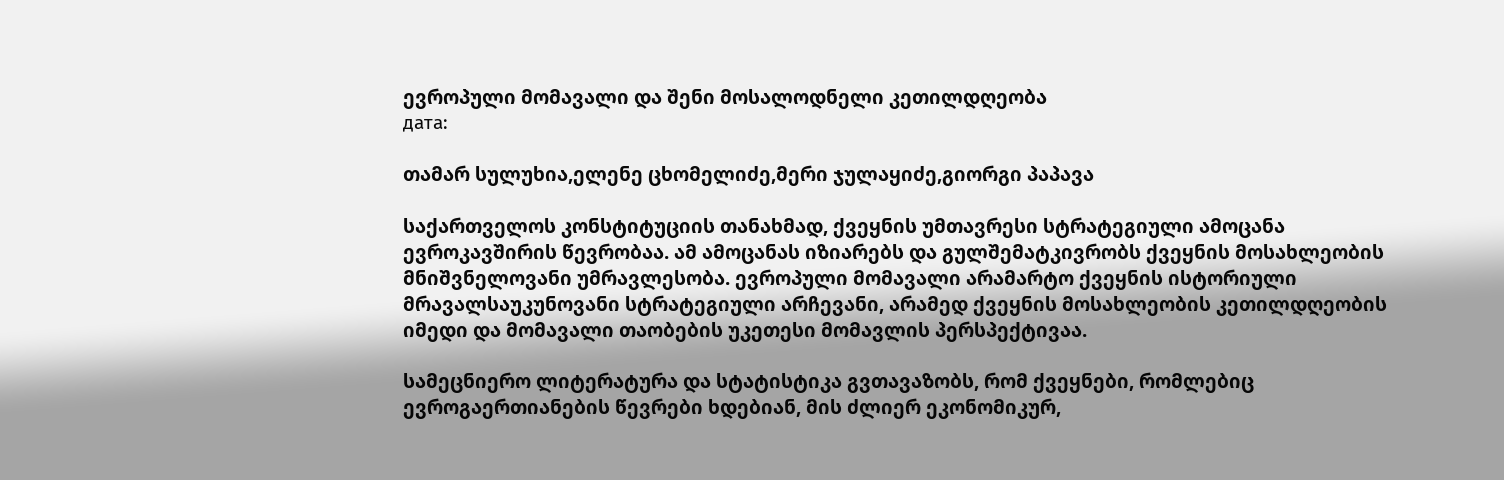ევროპული მომავალი და შენი მოსალოდნელი კეთილდღეობა
дата:

თამარ სულუხია,ელენე ცხომელიძე,მერი ჯულაყიძე,გიორგი პაპავა

საქართველოს კონსტიტუციის თანახმად, ქვეყნის უმთავრესი სტრატეგიული ამოცანა ევროკავშირის წევრობაა. ამ ამოცანას იზიარებს და გულშემატკივრობს ქვეყნის მოსახლეობის მნიშვნელოვანი უმრავლესობა. ევროპული მომავალი არამარტო ქვეყნის ისტორიული მრავალსაუკუნოვანი სტრატეგიული არჩევანი, არამედ ქვეყნის მოსახლეობის კეთილდღეობის იმედი და მომავალი თაობების უკეთესი მომავლის პერსპექტივაა.

სამეცნიერო ლიტერატურა და სტატისტიკა გვთავაზობს, რომ ქვეყნები, რომლებიც ევროგაერთიანების წევრები ხდებიან, მის ძლიერ ეკონომიკურ,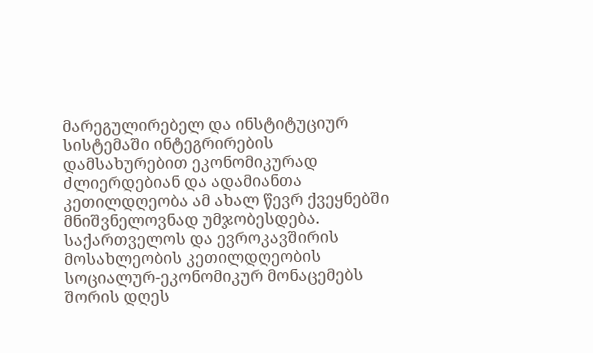მარეგულირებელ და ინსტიტუციურ სისტემაში ინტეგრირების დამსახურებით ეკონომიკურად ძლიერდებიან და ადამიანთა კეთილდღეობა ამ ახალ წევრ ქვეყნებში მნიშვნელოვნად უმჯობესდება. საქართველოს და ევროკავშირის მოსახლეობის კეთილდღეობის სოციალურ-ეკონომიკურ მონაცემებს შორის დღეს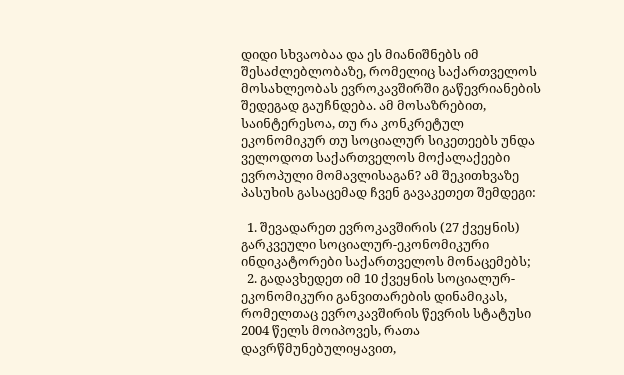დიდი სხვაობაა და ეს მიანიშნებს იმ შესაძლებლობაზე, რომელიც საქართველოს მოსახლეობას ევროკავშირში გაწევრიანების შედეგად გაუჩნდება. ამ მოსაზრებით, საინტერესოა, თუ რა კონკრეტულ ეკონომიკურ თუ სოციალურ სიკეთეებს უნდა ველოდოთ საქართველოს მოქალაქეები ევროპული მომავლისაგან? ამ შეკითხვაზე პასუხის გასაცემად ჩვენ გავაკეთეთ შემდეგი:

  1. შევადარეთ ევროკავშირის (27 ქვეყნის) გარკვეული სოციალურ-ეკონომიკური ინდიკატორები საქართველოს მონაცემებს;
  2. გადავხედეთ იმ 10 ქვეყნის სოციალურ-ეკონომიკური განვითარების დინამიკას, რომელთაც ევროკავშირის წევრის სტატუსი 2004 წელს მოიპოვეს, რათა დავრწმუნებულიყავით,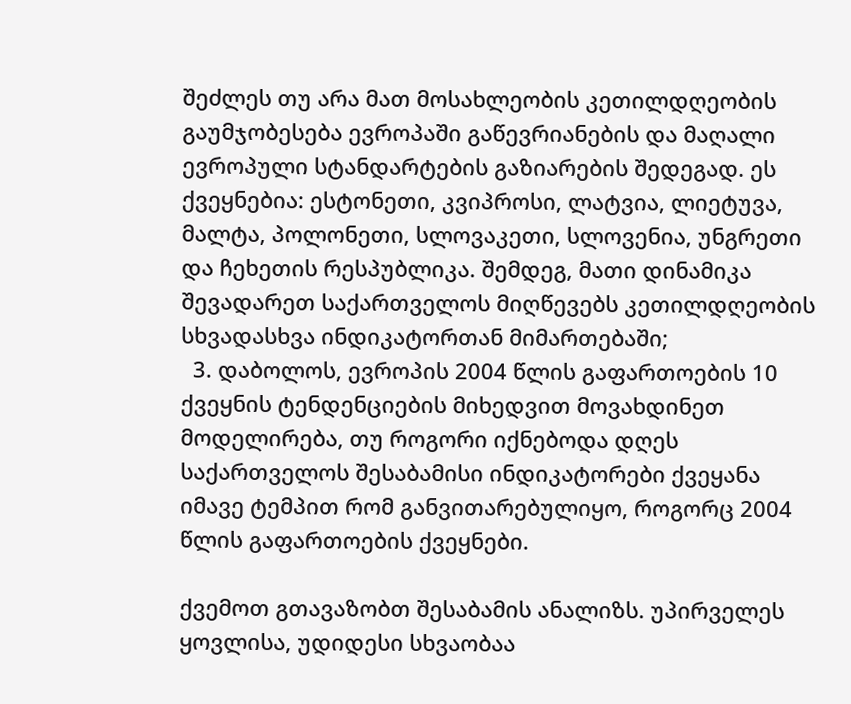შეძლეს თუ არა მათ მოსახლეობის კეთილდღეობის გაუმჯობესება ევროპაში გაწევრიანების და მაღალი ევროპული სტანდარტების გაზიარების შედეგად. ეს ქვეყნებია: ესტონეთი, კვიპროსი, ლატვია, ლიეტუვა, მალტა, პოლონეთი, სლოვაკეთი, სლოვენია, უნგრეთი და ჩეხეთის რესპუბლიკა. შემდეგ, მათი დინამიკა შევადარეთ საქართველოს მიღწევებს კეთილდღეობის სხვადასხვა ინდიკატორთან მიმართებაში;
  3. დაბოლოს, ევროპის 2004 წლის გაფართოების 10 ქვეყნის ტენდენციების მიხედვით მოვახდინეთ მოდელირება, თუ როგორი იქნებოდა დღეს საქართველოს შესაბამისი ინდიკატორები ქვეყანა იმავე ტემპით რომ განვითარებულიყო, როგორც 2004 წლის გაფართოების ქვეყნები.

ქვემოთ გთავაზობთ შესაბამის ანალიზს. უპირველეს ყოვლისა, უდიდესი სხვაობაა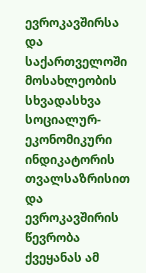ევროკავშირსა და საქართველოში მოსახლეობის სხვადასხვა სოციალურ-ეკონომიკური ინდიკატორის თვალსაზრისით და ევროკავშირის წევრობა ქვეყანას ამ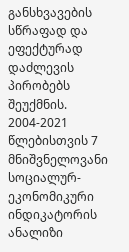განსხვავების სწრაფად და ეფექტურად დაძლევის პირობებს შეუქმნის. 2004-2021 წლებისთვის 7 მნიშვნელოვანი სოციალურ-ეკონომიკური ინდიკატორის ანალიზი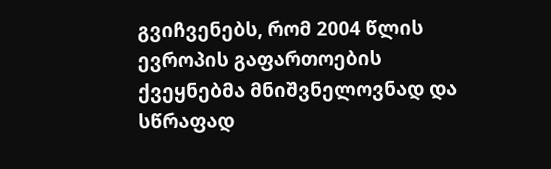გვიჩვენებს, რომ 2004 წლის ევროპის გაფართოების ქვეყნებმა მნიშვნელოვნად და სწრაფად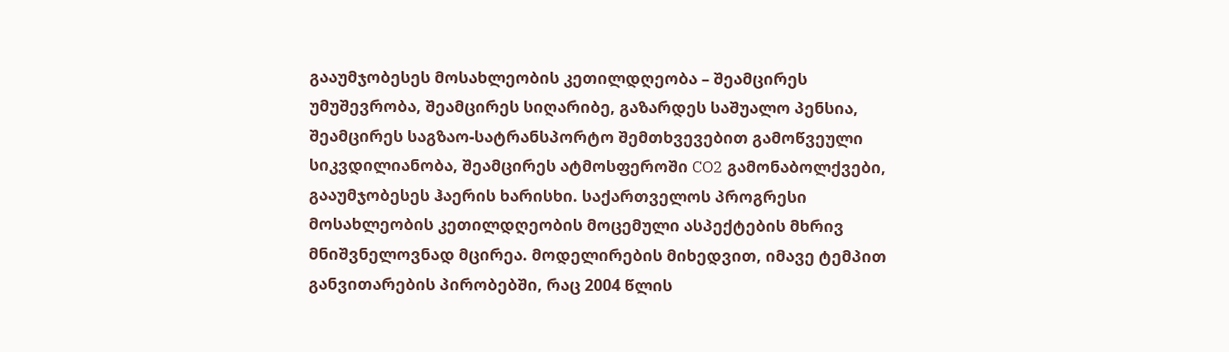გააუმჯობესეს მოსახლეობის კეთილდღეობა – შეამცირეს უმუშევრობა, შეამცირეს სიღარიბე, გაზარდეს საშუალო პენსია, შეამცირეს საგზაო-სატრანსპორტო შემთხვევებით გამოწვეული სიკვდილიანობა, შეამცირეს ატმოსფეროში CO2 გამონაბოლქვები, გააუმჯობესეს ჰაერის ხარისხი. საქართველოს პროგრესი მოსახლეობის კეთილდღეობის მოცემული ასპექტების მხრივ მნიშვნელოვნად მცირეა. მოდელირების მიხედვით, იმავე ტემპით განვითარების პირობებში, რაც 2004 წლის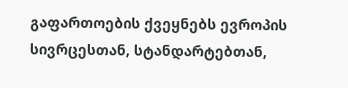გაფართოების ქვეყნებს ევროპის სივრცესთან, სტანდარტებთან,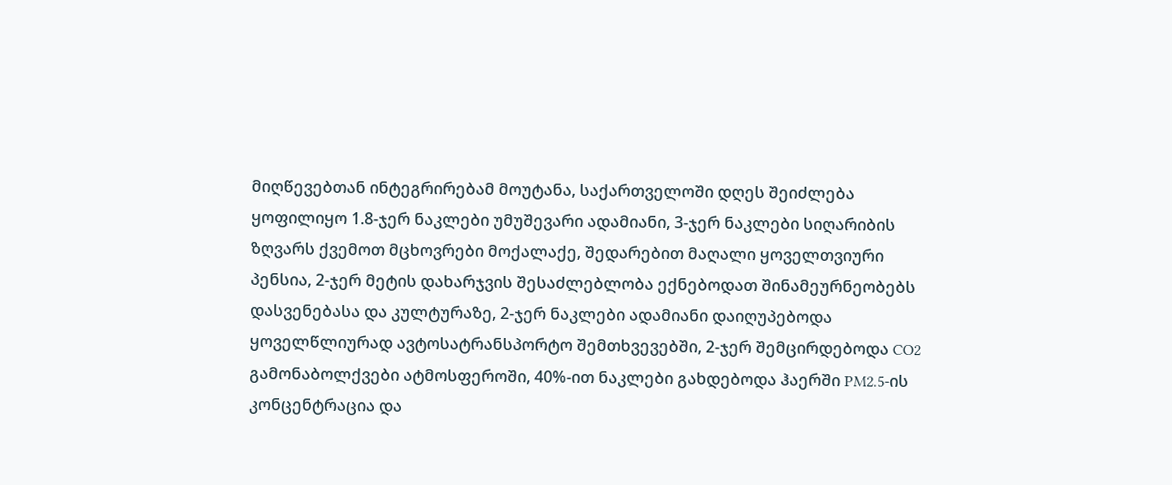მიღწევებთან ინტეგრირებამ მოუტანა, საქართველოში დღეს შეიძლება ყოფილიყო 1.8-ჯერ ნაკლები უმუშევარი ადამიანი, 3-ჯერ ნაკლები სიღარიბის ზღვარს ქვემოთ მცხოვრები მოქალაქე, შედარებით მაღალი ყოველთვიური პენსია, 2-ჯერ მეტის დახარჯვის შესაძლებლობა ექნებოდათ შინამეურნეობებს დასვენებასა და კულტურაზე, 2-ჯერ ნაკლები ადამიანი დაიღუპებოდა ყოველწლიურად ავტოსატრანსპორტო შემთხვევებში, 2-ჯერ შემცირდებოდა CO2 გამონაბოლქვები ატმოსფეროში, 40%-ით ნაკლები გახდებოდა ჰაერში PM2.5-ის კონცენტრაცია და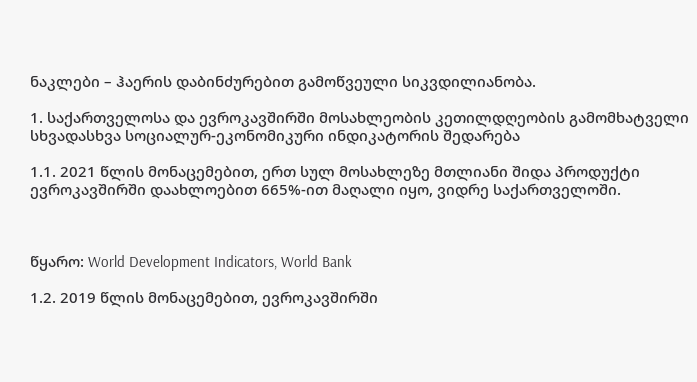ნაკლები – ჰაერის დაბინძურებით გამოწვეული სიკვდილიანობა.

1. საქართველოსა და ევროკავშირში მოსახლეობის კეთილდღეობის გამომხატველი სხვადასხვა სოციალურ-ეკონომიკური ინდიკატორის შედარება

1.1. 2021 წლის მონაცემებით, ერთ სულ მოსახლეზე მთლიანი შიდა პროდუქტი ევროკავშირში დაახლოებით 665%-ით მაღალი იყო, ვიდრე საქართველოში.



წყარო: World Development Indicators, World Bank

1.2. 2019 წლის მონაცემებით, ევროკავშირში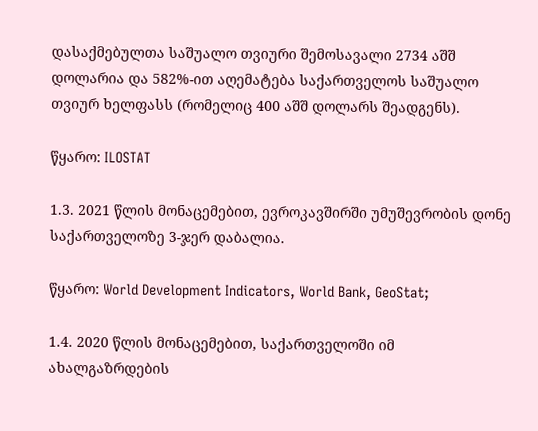დასაქმებულთა საშუალო თვიური შემოსავალი 2734 აშშ დოლარია და 582%-ით აღემატება საქართველოს საშუალო თვიურ ხელფასს (რომელიც 400 აშშ დოლარს შეადგენს).

წყარო: ILOSTAT

1.3. 2021 წლის მონაცემებით, ევროკავშირში უმუშევრობის დონე საქართველოზე 3-ჯერ დაბალია.

წყარო: World Development Indicators, World Bank, GeoStat;

1.4. 2020 წლის მონაცემებით, საქართველოში იმ ახალგაზრდების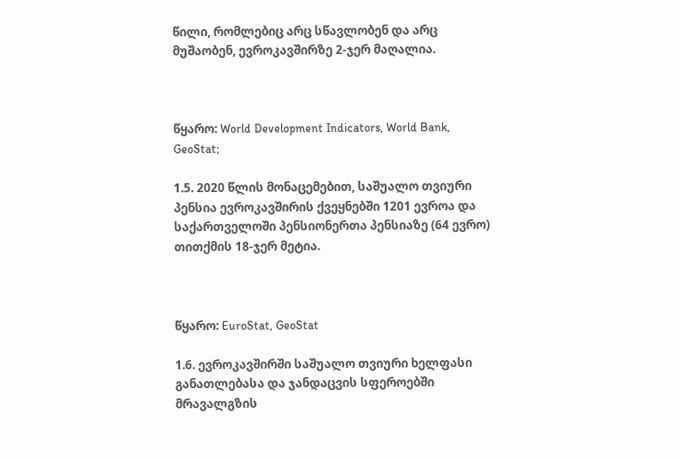წილი, რომლებიც არც სწავლობენ და არც მუშაობენ, ევროკავშირზე 2-ჯერ მაღალია.



წყარო: World Development Indicators, World Bank, GeoStat;

1.5. 2020 წლის მონაცემებით, საშუალო თვიური პენსია ევროკავშირის ქვეყნებში 1201 ევროა და საქართველოში პენსიონერთა პენსიაზე (64 ევრო) თითქმის 18-ჯერ მეტია.



წყარო: EuroStat, GeoStat

1.6. ევროკავშირში საშუალო თვიური ხელფასი განათლებასა და ჯანდაცვის სფეროებში მრავალგზის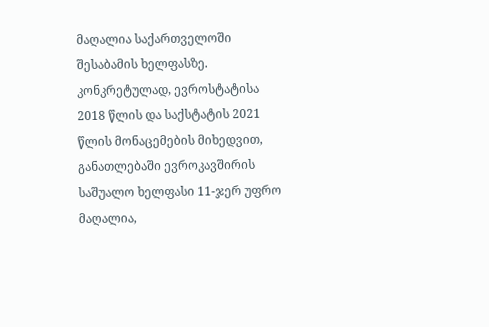მაღალია საქართველოში შესაბამის ხელფასზე. კონკრეტულად, ევროსტატისა 2018 წლის და საქსტატის 2021 წლის მონაცემების მიხედვით, განათლებაში ევროკავშირის საშუალო ხელფასი 11-ჯერ უფრო მაღალია,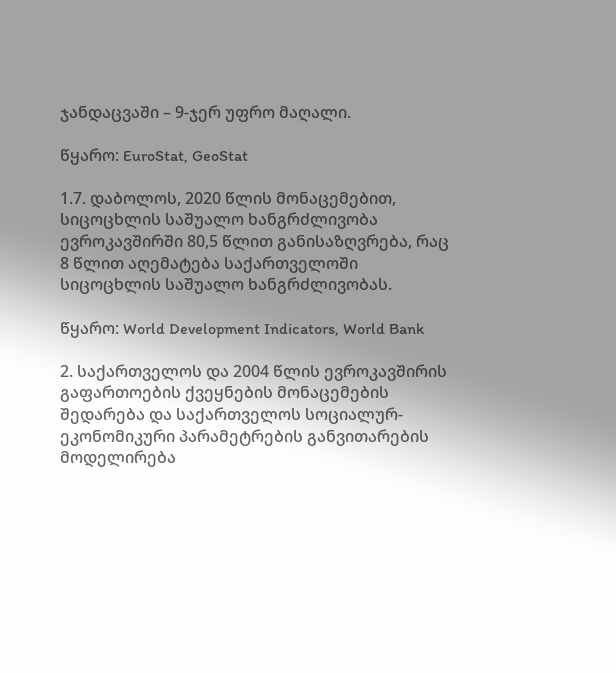ჯანდაცვაში – 9-ჯერ უფრო მაღალი.

წყარო: EuroStat, GeoStat

1.7. დაბოლოს, 2020 წლის მონაცემებით, სიცოცხლის საშუალო ხანგრძლივობა ევროკავშირში 80,5 წლით განისაზღვრება, რაც 8 წლით აღემატება საქართველოში სიცოცხლის საშუალო ხანგრძლივობას.

წყარო: World Development Indicators, World Bank

2. საქართველოს და 2004 წლის ევროკავშირის გაფართოების ქვეყნების მონაცემების შედარება და საქართველოს სოციალურ-ეკონომიკური პარამეტრების განვითარების მოდელირება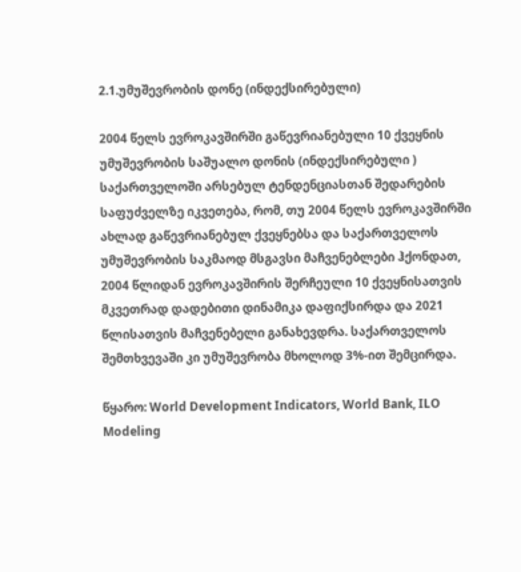2.1.უმუშევრობის დონე (ინდექსირებული)

2004 წელს ევროკავშირში გაწევრიანებული 10 ქვეყნის უმუშევრობის საშუალო დონის (ინდექსირებული ) საქართველოში არსებულ ტენდენციასთან შედარების საფუძველზე იკვეთება, რომ, თუ 2004 წელს ევროკავშირში ახლად გაწევრიანებულ ქვეყნებსა და საქართველოს უმუშევრობის საკმაოდ მსგავსი მაჩვენებლები ჰქონდათ, 2004 წლიდან ევროკავშირის შერჩეული 10 ქვეყნისათვის მკვეთრად დადებითი დინამიკა დაფიქსირდა და 2021 წლისათვის მაჩვენებელი განახევდრა. საქართველოს შემთხვევაში კი უმუშევრობა მხოლოდ 3%-ით შემცირდა.

წყარო: World Development Indicators, World Bank, ILO Modeling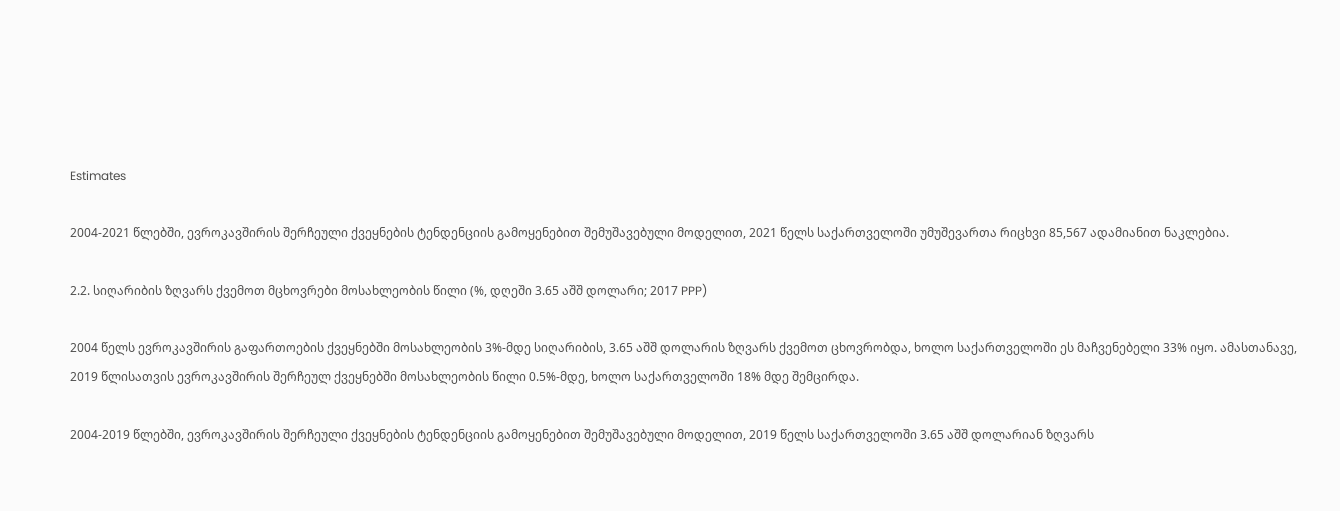Estimates

2004-2021 წლებში, ევროკავშირის შერჩეული ქვეყნების ტენდენციის გამოყენებით შემუშავებული მოდელით, 2021 წელს საქართველოში უმუშევართა რიცხვი 85,567 ადამიანით ნაკლებია.

2.2. სიღარიბის ზღვარს ქვემოთ მცხოვრები მოსახლეობის წილი (%, დღეში 3.65 აშშ დოლარი; 2017 PPP)

2004 წელს ევროკავშირის გაფართოების ქვეყნებში მოსახლეობის 3%-მდე სიღარიბის, 3.65 აშშ დოლარის ზღვარს ქვემოთ ცხოვრობდა, ხოლო საქართველოში ეს მაჩვენებელი 33% იყო. ამასთანავე, 2019 წლისათვის ევროკავშირის შერჩეულ ქვეყნებში მოსახლეობის წილი 0.5%-მდე, ხოლო საქართველოში 18% მდე შემცირდა.

2004-2019 წლებში, ევროკავშირის შერჩეული ქვეყნების ტენდენციის გამოყენებით შემუშავებული მოდელით, 2019 წელს საქართველოში 3.65 აშშ დოლარიან ზღვარს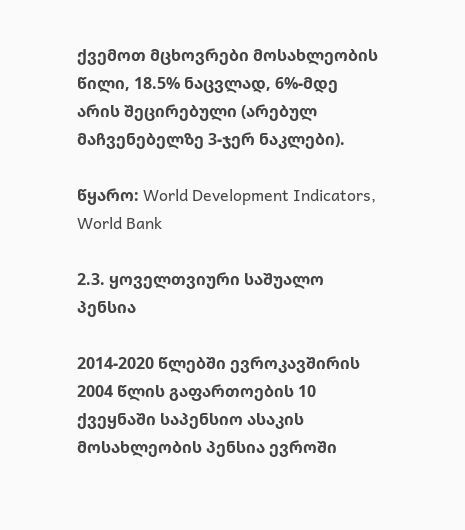ქვემოთ მცხოვრები მოსახლეობის წილი, 18.5% ნაცვლად, 6%-მდე არის შეცირებული (არებულ მაჩვენებელზე 3-ჯერ ნაკლები).

წყარო: World Development Indicators, World Bank

2.3. ყოველთვიური საშუალო პენსია

2014-2020 წლებში ევროკავშირის 2004 წლის გაფართოების 10 ქვეყნაში საპენსიო ასაკის მოსახლეობის პენსია ევროში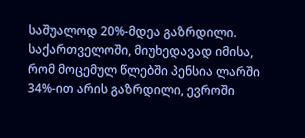საშუალოდ 20%-მდეა გაზრდილი. საქართველოში, მიუხედავად იმისა, რომ მოცემულ წლებში პენსია ლარში 34%-ით არის გაზრდილი, ევროში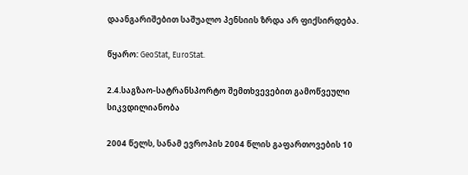დაანგარიშებით საშუალო პენსიის ზრდა არ ფიქსირდება.

წყარო: GeoStat, EuroStat.

2.4.საგზაო-სატრანსპორტო შემთხვევებით გამოწვეული სიკვდილიანობა

2004 წელს, სანამ ევროპის 2004 წლის გაფართოვების 10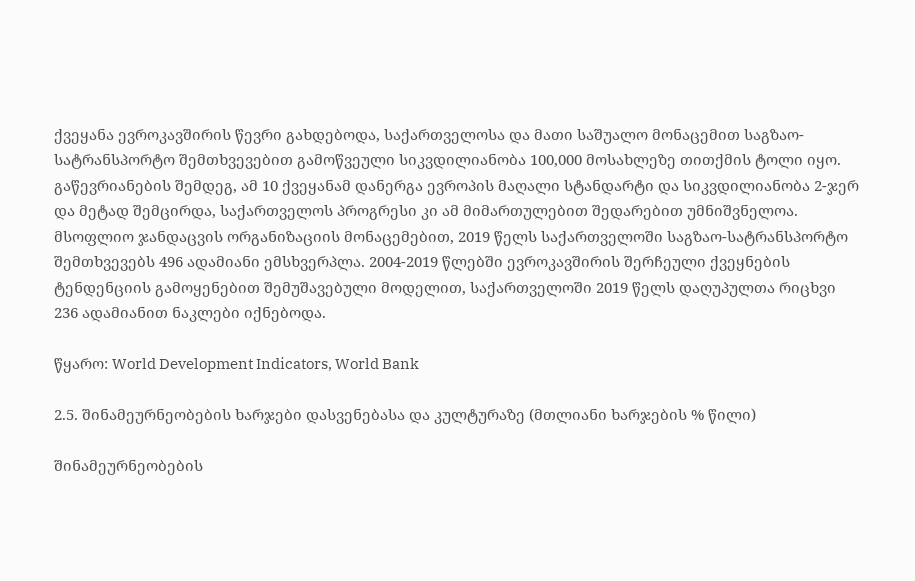ქვეყანა ევროკავშირის წევრი გახდებოდა, საქართველოსა და მათი საშუალო მონაცემით საგზაო-სატრანსპორტო შემთხვევებით გამოწვეული სიკვდილიანობა 100,000 მოსახლეზე თითქმის ტოლი იყო. გაწევრიანების შემდეგ, ამ 10 ქვეყანამ დანერგა ევროპის მაღალი სტანდარტი და სიკვდილიანობა 2-ჯერ და მეტად შემცირდა, საქართველოს პროგრესი კი ამ მიმართულებით შედარებით უმნიშვნელოა. მსოფლიო ჯანდაცვის ორგანიზაციის მონაცემებით, 2019 წელს საქართველოში საგზაო-სატრანსპორტო შემთხვევებს 496 ადამიანი ემსხვერპლა. 2004-2019 წლებში ევროკავშირის შერჩეული ქვეყნების ტენდენციის გამოყენებით შემუშავებული მოდელით, საქართველოში 2019 წელს დაღუპულთა რიცხვი 236 ადამიანით ნაკლები იქნებოდა.

წყარო: World Development Indicators, World Bank

2.5. შინამეურნეობების ხარჯები დასვენებასა და კულტურაზე (მთლიანი ხარჯების % წილი)

შინამეურნეობების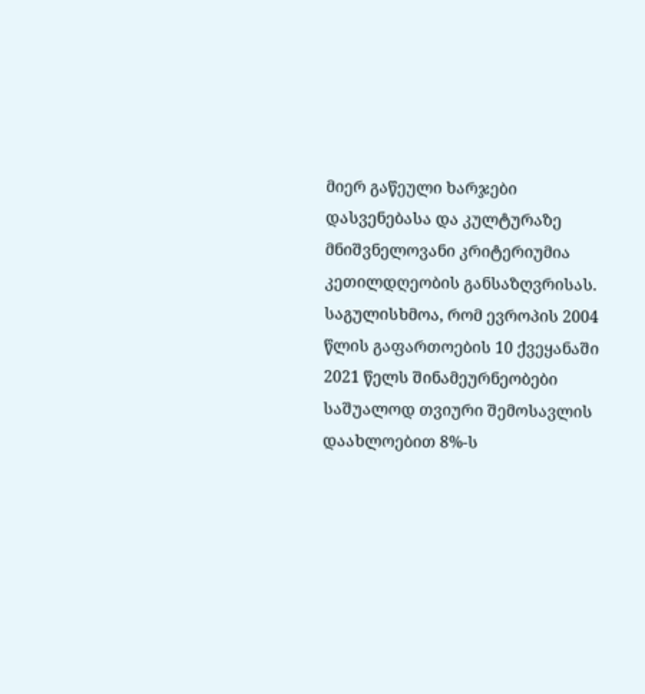მიერ გაწეული ხარჯები დასვენებასა და კულტურაზე მნიშვნელოვანი კრიტერიუმია კეთილდღეობის განსაზღვრისას. საგულისხმოა, რომ ევროპის 2004 წლის გაფართოების 10 ქვეყანაში 2021 წელს შინამეურნეობები საშუალოდ თვიური შემოსავლის დაახლოებით 8%-ს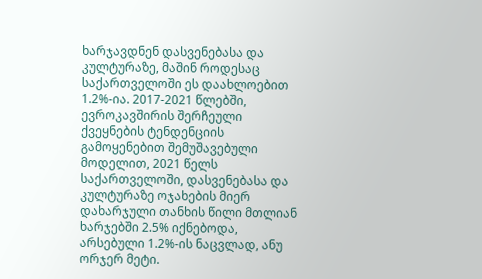ხარჯავდნენ დასვენებასა და კულტურაზე, მაშინ როდესაც საქართველოში ეს დაახლოებით 1.2%-ია. 2017-2021 წლებში, ევროკავშირის შერჩეული ქვეყნების ტენდენციის გამოყენებით შემუშავებული მოდელით, 2021 წელს საქართველოში, დასვენებასა და კულტურაზე ოჯახების მიერ დახარჯული თანხის წილი მთლიან ხარჯებში 2.5% იქნებოდა, არსებული 1.2%-ის ნაცვლად, ანუ ორჯერ მეტი.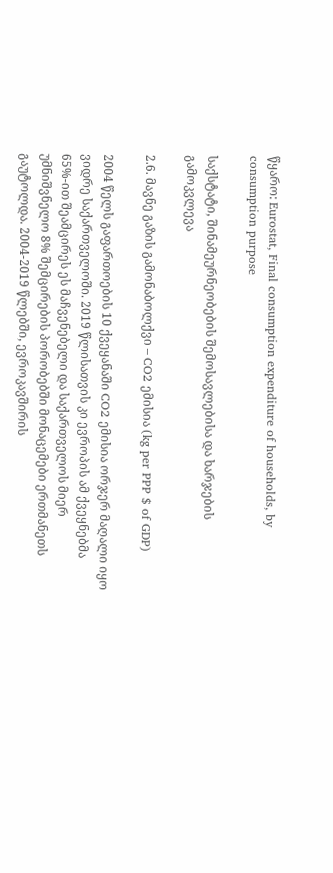წყარო: Eurostat, Final consumption expenditure of households, by consumption purpose

საქსტატი, შინამეურნეობების შემოსავლებისა და ხარჯების გამოკვლევა

2.6. მავნე გაზის გამონაბოლქვი – CO2 ემისია (kg per PPP $ of GDP)

2004 წელს გაფართოების 10 ქვეყანაში CO2 ემისია ორჯერ მაღალი იყო ვიდრე საქართველოში. 2019 წლისათვის კი ევროპის ამ ქვეყნებმა 65%-ით შეამცირეს ეს მაჩვენებელი და საქართველოს მიერ უმნიშვნელო 8% შემცირების პორობებში მონაცემები ერთმანეთს გაუტოლდა. 2004-2019 წლებში, ევროკავშირის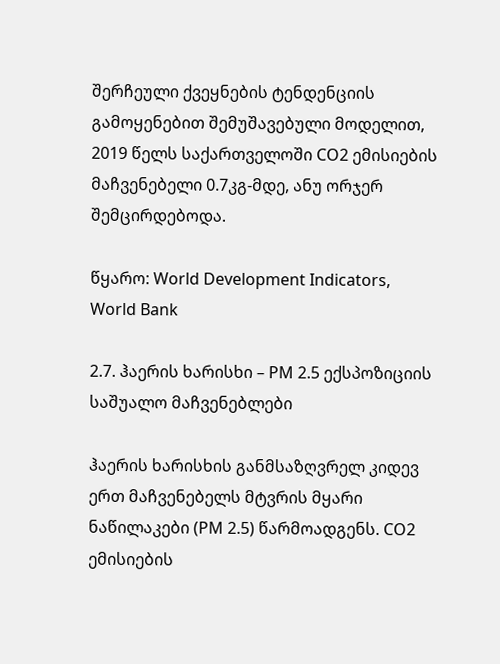შერჩეული ქვეყნების ტენდენციის გამოყენებით შემუშავებული მოდელით, 2019 წელს საქართველოში CO2 ემისიების მაჩვენებელი 0.7კგ-მდე, ანუ ორჯერ შემცირდებოდა.

წყარო: World Development Indicators, World Bank

2.7. ჰაერის ხარისხი – PM 2.5 ექსპოზიციის საშუალო მაჩვენებლები

ჰაერის ხარისხის განმსაზღვრელ კიდევ ერთ მაჩვენებელს მტვრის მყარი ნაწილაკები (PM 2.5) წარმოადგენს. CO2 ემისიების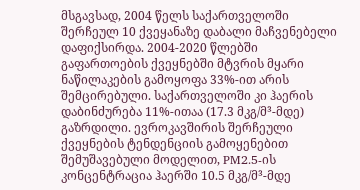მსგავსად, 2004 წელს საქართველოში შერჩეულ 10 ქვეყანაზე დაბალი მაჩვენებელი დაფიქსირდა. 2004-2020 წლებში გაფართოების ქვეყნებში მტვრის მყარი ნაწილაკების გამოყოფა 33%-ით არის შემცირებული. საქართველოში კი ჰაერის დაბინძურება 11%-ითაა (17.3 მკგ/მ³-მდე) გაზრდილი. ევროკავშირის შერჩეული ქვეყნების ტენდენციის გამოყენებით შემუშავებული მოდელით, PM2.5-ის კონცენტრაცია ჰაერში 10.5 მკგ/მ³-მდე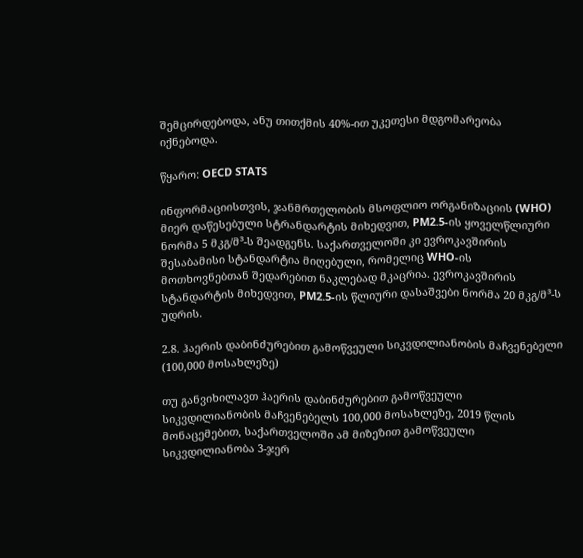შემცირდებოდა, ანუ თითქმის 40%-ით უკეთესი მდგომარეობა იქნებოდა.

წყარო: OECD STATS

ინფორმაციისთვის, ჯანმრთელობის მსოფლიო ორგანიზაციის (WHO) მიერ დაწესებული სტრანდარტის მიხედვით, PM2.5-ის ყოველწლიური ნორმა 5 მკგ/მ³-ს შეადგენს. საქართველოში კი ევროკავშირის შესაბამისი სტანდარტია მიღებული, რომელიც WHO-ის მოთხოვნებთან შედარებით ნაკლებად მკაცრია. ევროკავშირის სტანდარტის მიხედვით, PM2.5-ის წლიური დასაშვები ნორმა 20 მკგ/მ³-ს უდრის.

2.8. ჰაერის დაბინძურებით გამოწვეული სიკვდილიანობის მაჩვენებელი (100,000 მოსახლეზე)

თუ განვიხილავთ ჰაერის დაბინძურებით გამოწვეული სიკვდილიანობის მაჩვენებელს 100,000 მოსახლეზე, 2019 წლის მონაცემებით, საქართველოში ამ მიზეზით გამოწვეული სიკვდილიანობა 3-ჯერ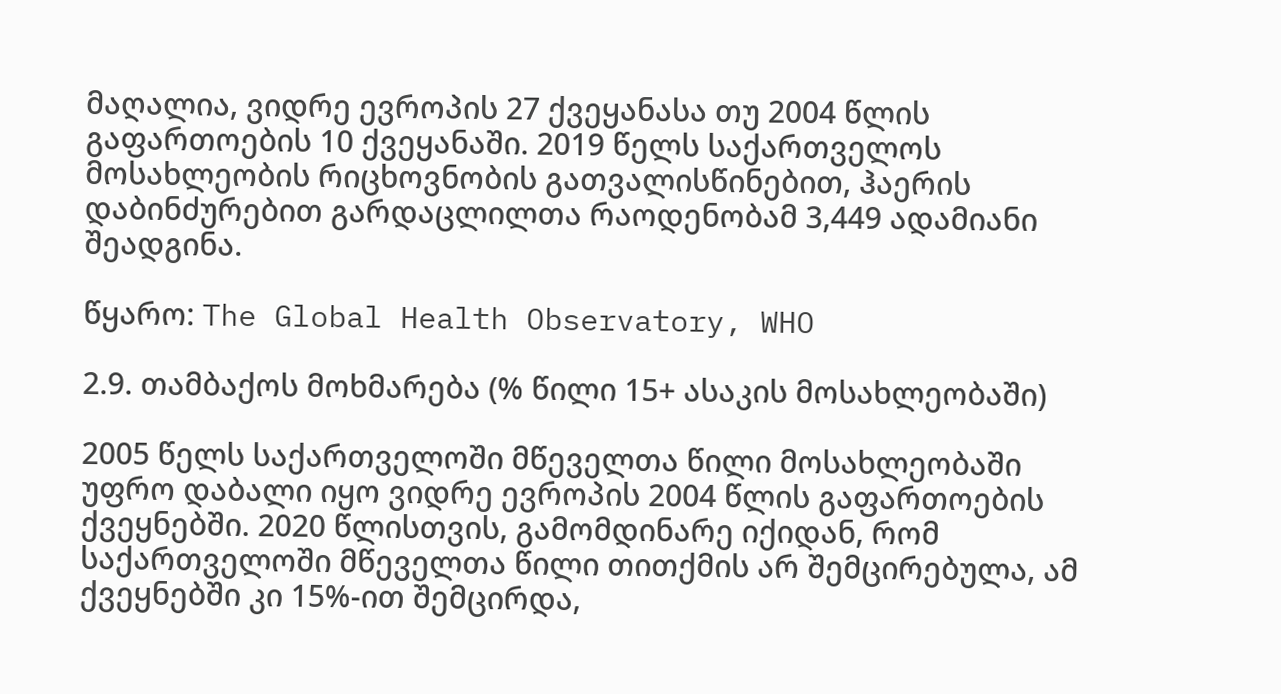მაღალია, ვიდრე ევროპის 27 ქვეყანასა თუ 2004 წლის გაფართოების 10 ქვეყანაში. 2019 წელს საქართველოს მოსახლეობის რიცხოვნობის გათვალისწინებით, ჰაერის დაბინძურებით გარდაცლილთა რაოდენობამ 3,449 ადამიანი შეადგინა.

წყარო: The Global Health Observatory, WHO

2.9. თამბაქოს მოხმარება (% წილი 15+ ასაკის მოსახლეობაში)

2005 წელს საქართველოში მწეველთა წილი მოსახლეობაში უფრო დაბალი იყო ვიდრე ევროპის 2004 წლის გაფართოების ქვეყნებში. 2020 წლისთვის, გამომდინარე იქიდან, რომ საქართველოში მწეველთა წილი თითქმის არ შემცირებულა, ამ ქვეყნებში კი 15%-ით შემცირდა,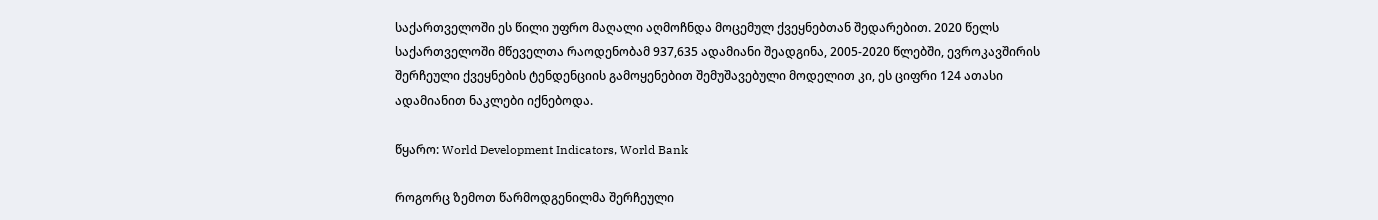საქართველოში ეს წილი უფრო მაღალი აღმოჩნდა მოცემულ ქვეყნებთან შედარებით. 2020 წელს საქართველოში მწეველთა რაოდენობამ 937,635 ადამიანი შეადგინა, 2005-2020 წლებში, ევროკავშირის შერჩეული ქვეყნების ტენდენციის გამოყენებით შემუშავებული მოდელით კი, ეს ციფრი 124 ათასი ადამიანით ნაკლები იქნებოდა.

წყარო: World Development Indicators, World Bank

როგორც ზემოთ წარმოდგენილმა შერჩეული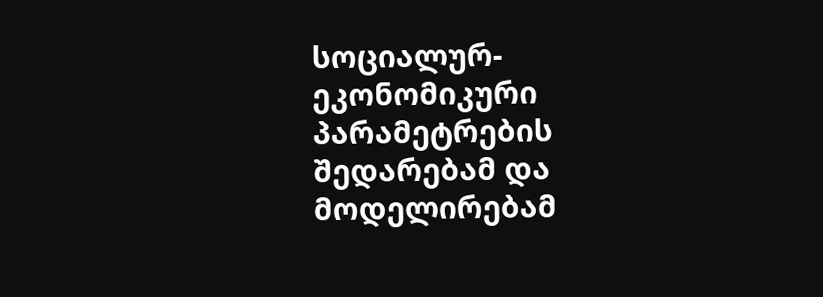სოციალურ-ეკონომიკური პარამეტრების შედარებამ და მოდელირებამ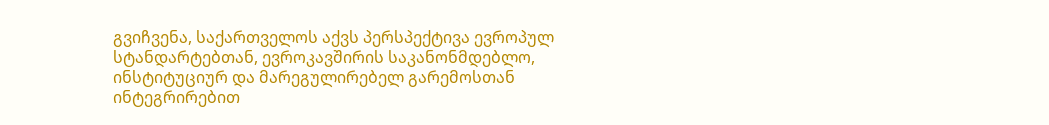გვიჩვენა, საქართველოს აქვს პერსპექტივა ევროპულ სტანდარტებთან, ევროკავშირის საკანონმდებლო, ინსტიტუციურ და მარეგულირებელ გარემოსთან ინტეგრირებით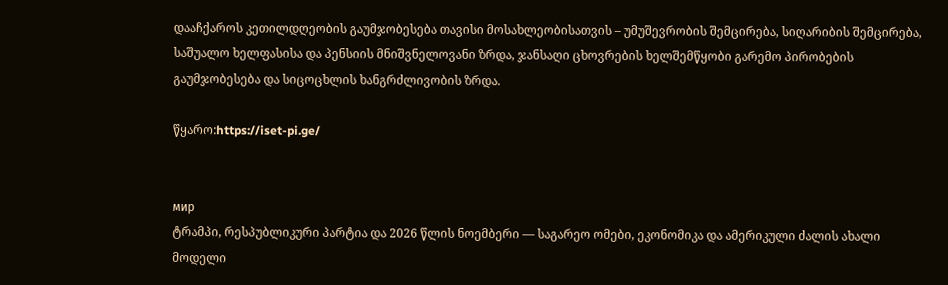დააჩქაროს კეთილდღეობის გაუმჯობესება თავისი მოსახლეობისათვის – უმუშევრობის შემცირება, სიღარიბის შემცირება, საშუალო ხელფასისა და პენსიის მნიშვნელოვანი ზრდა, ჯანსაღი ცხოვრების ხელშემწყობი გარემო პირობების გაუმჯობესება და სიცოცხლის ხანგრძლივობის ზრდა.

წყარო:https://iset-pi.ge/


мир
ტრამპი, რესპუბლიკური პარტია და 2026 წლის ნოემბერი — საგარეო ომები, ეკონომიკა და ამერიკული ძალის ახალი მოდელი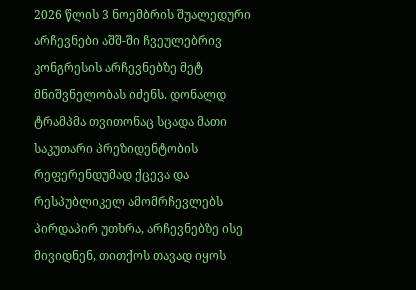2026 წლის 3 ნოემბრის შუალედური არჩევნები აშშ-ში ჩვეულებრივ კონგრესის არჩევნებზე მეტ მნიშვნელობას იძენს. დონალდ ტრამპმა თვითონაც სცადა მათი საკუთარი პრეზიდენტობის რეფერენდუმად ქცევა და რესპუბლიკელ ამომრჩევლებს პირდაპირ უთხრა, არჩევნებზე ისე მივიდნენ, თითქოს თავად იყოს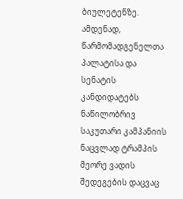ბიულეტენზე. ამდენად, წარმომადგენელთა პალატისა და სენატის კანდიდატებს ნაწილობრივ საკუთარი კამპანიის ნაცვლად ტრამპის მეორე ვადის შედეგების დაცვაც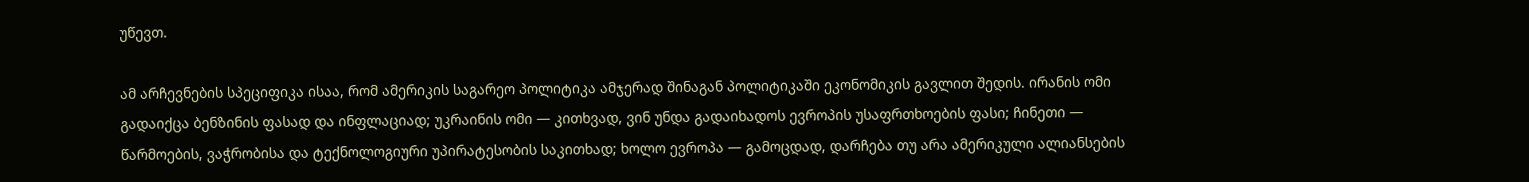უწევთ.

ამ არჩევნების სპეციფიკა ისაა, რომ ამერიკის საგარეო პოლიტიკა ამჯერად შინაგან პოლიტიკაში ეკონომიკის გავლით შედის. ირანის ომი გადაიქცა ბენზინის ფასად და ინფლაციად; უკრაინის ომი — კითხვად, ვინ უნდა გადაიხადოს ევროპის უსაფრთხოების ფასი; ჩინეთი — წარმოების, ვაჭრობისა და ტექნოლოგიური უპირატესობის საკითხად; ხოლო ევროპა — გამოცდად, დარჩება თუ არა ამერიკული ალიანსების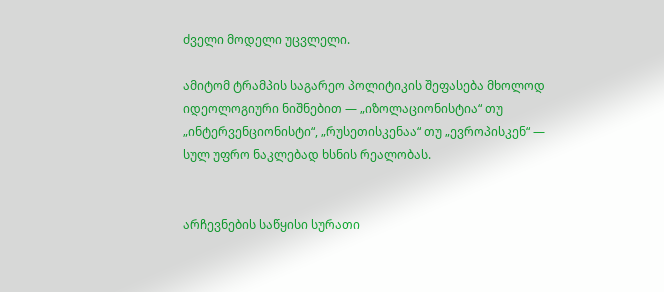ძველი მოდელი უცვლელი.

ამიტომ ტრამპის საგარეო პოლიტიკის შეფასება მხოლოდ იდეოლოგიური ნიშნებით — „იზოლაციონისტია“ თუ „ინტერვენციონისტი“, „რუსეთისკენაა“ თუ „ევროპისკენ“ — სულ უფრო ნაკლებად ხსნის რეალობას.


არჩევნების საწყისი სურათი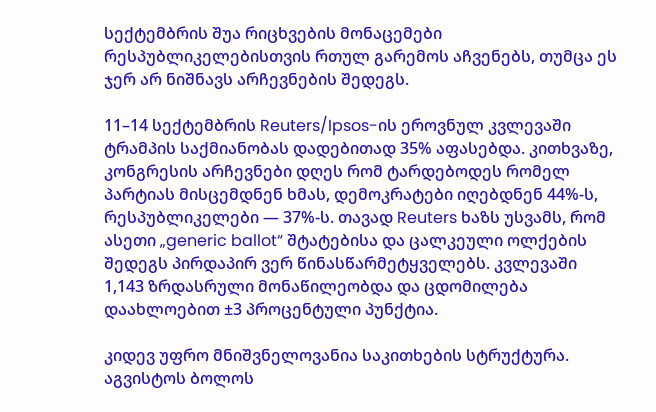სექტემბრის შუა რიცხვების მონაცემები რესპუბლიკელებისთვის რთულ გარემოს აჩვენებს, თუმცა ეს ჯერ არ ნიშნავს არჩევნების შედეგს.

11–14 სექტემბრის Reuters/Ipsos-ის ეროვნულ კვლევაში ტრამპის საქმიანობას დადებითად 35% აფასებდა. კითხვაზე, კონგრესის არჩევნები დღეს რომ ტარდებოდეს რომელ პარტიას მისცემდნენ ხმას, დემოკრატები იღებდნენ 44%-ს, რესპუბლიკელები — 37%-ს. თავად Reuters ხაზს უსვამს, რომ ასეთი „generic ballot“ შტატებისა და ცალკეული ოლქების შედეგს პირდაპირ ვერ წინასწარმეტყველებს. კვლევაში 1,143 ზრდასრული მონაწილეობდა და ცდომილება დაახლოებით ±3 პროცენტული პუნქტია.

კიდევ უფრო მნიშვნელოვანია საკითხების სტრუქტურა. აგვისტოს ბოლოს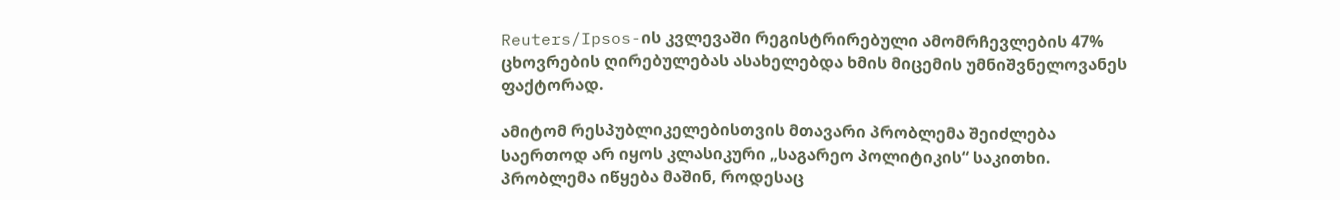Reuters/Ipsos-ის კვლევაში რეგისტრირებული ამომრჩევლების 47% ცხოვრების ღირებულებას ასახელებდა ხმის მიცემის უმნიშვნელოვანეს ფაქტორად.

ამიტომ რესპუბლიკელებისთვის მთავარი პრობლემა შეიძლება საერთოდ არ იყოს კლასიკური „საგარეო პოლიტიკის“ საკითხი. პრობლემა იწყება მაშინ, როდესაც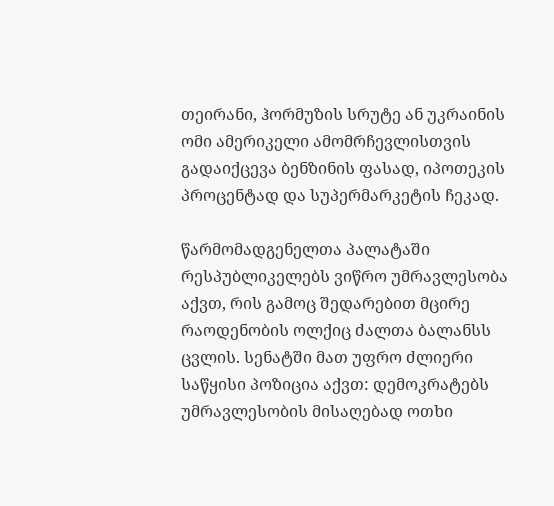თეირანი, ჰორმუზის სრუტე ან უკრაინის ომი ამერიკელი ამომრჩევლისთვის გადაიქცევა ბენზინის ფასად, იპოთეკის პროცენტად და სუპერმარკეტის ჩეკად.

წარმომადგენელთა პალატაში რესპუბლიკელებს ვიწრო უმრავლესობა აქვთ, რის გამოც შედარებით მცირე რაოდენობის ოლქიც ძალთა ბალანსს ცვლის. სენატში მათ უფრო ძლიერი საწყისი პოზიცია აქვთ: დემოკრატებს უმრავლესობის მისაღებად ოთხი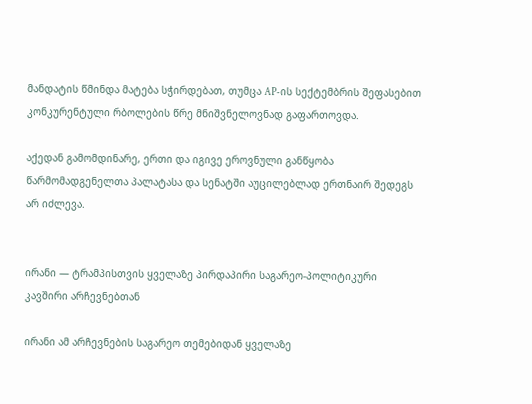მანდატის წმინდა მატება სჭირდებათ, თუმცა AP-ის სექტემბრის შეფასებით კონკურენტული რბოლების წრე მნიშვნელოვნად გაფართოვდა.

აქედან გამომდინარე, ერთი და იგივე ეროვნული განწყობა წარმომადგენელთა პალატასა და სენატში აუცილებლად ერთნაირ შედეგს არ იძლევა.


ირანი — ტრამპისთვის ყველაზე პირდაპირი საგარეო-პოლიტიკური კავშირი არჩევნებთან

ირანი ამ არჩევნების საგარეო თემებიდან ყველაზე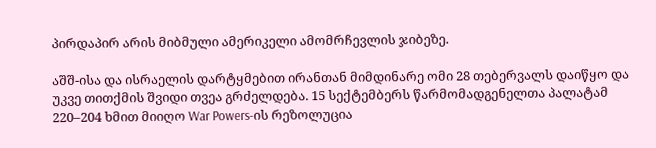პირდაპირ არის მიბმული ამერიკელი ამომრჩევლის ჯიბეზე.

აშშ-ისა და ისრაელის დარტყმებით ირანთან მიმდინარე ომი 28 თებერვალს დაიწყო და უკვე თითქმის შვიდი თვეა გრძელდება. 15 სექტემბერს წარმომადგენელთა პალატამ 220–204 ხმით მიიღო War Powers-ის რეზოლუცია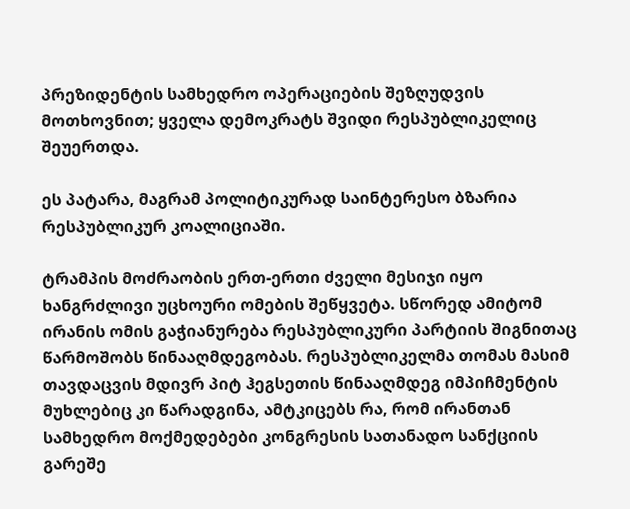პრეზიდენტის სამხედრო ოპერაციების შეზღუდვის მოთხოვნით; ყველა დემოკრატს შვიდი რესპუბლიკელიც შეუერთდა.

ეს პატარა, მაგრამ პოლიტიკურად საინტერესო ბზარია რესპუბლიკურ კოალიციაში.

ტრამპის მოძრაობის ერთ-ერთი ძველი მესიჯი იყო ხანგრძლივი უცხოური ომების შეწყვეტა. სწორედ ამიტომ ირანის ომის გაჭიანურება რესპუბლიკური პარტიის შიგნითაც წარმოშობს წინააღმდეგობას. რესპუბლიკელმა თომას მასიმ თავდაცვის მდივრ პიტ ჰეგსეთის წინააღმდეგ იმპიჩმენტის მუხლებიც კი წარადგინა, ამტკიცებს რა, რომ ირანთან სამხედრო მოქმედებები კონგრესის სათანადო სანქციის გარეშე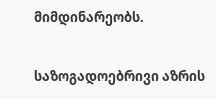მიმდინარეობს.

საზოგადოებრივი აზრის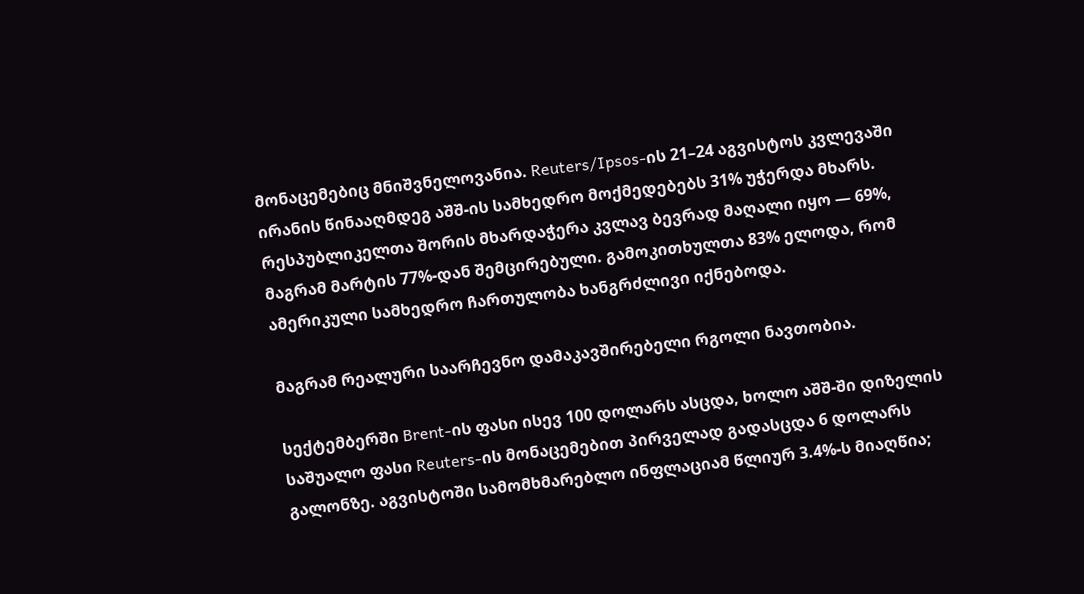მონაცემებიც მნიშვნელოვანია. Reuters/Ipsos-ის 21–24 აგვისტოს კვლევაში ირანის წინააღმდეგ აშშ-ის სამხედრო მოქმედებებს 31% უჭერდა მხარს. რესპუბლიკელთა შორის მხარდაჭერა კვლავ ბევრად მაღალი იყო — 69%, მაგრამ მარტის 77%-დან შემცირებული. გამოკითხულთა 83% ელოდა, რომ ამერიკული სამხედრო ჩართულობა ხანგრძლივი იქნებოდა.

მაგრამ რეალური საარჩევნო დამაკავშირებელი რგოლი ნავთობია.

სექტემბერში Brent-ის ფასი ისევ 100 დოლარს ასცდა, ხოლო აშშ-ში დიზელის საშუალო ფასი Reuters-ის მონაცემებით პირველად გადასცდა 6 დოლარს გალონზე. აგვისტოში სამომხმარებლო ინფლაციამ წლიურ 3.4%-ს მიაღწია;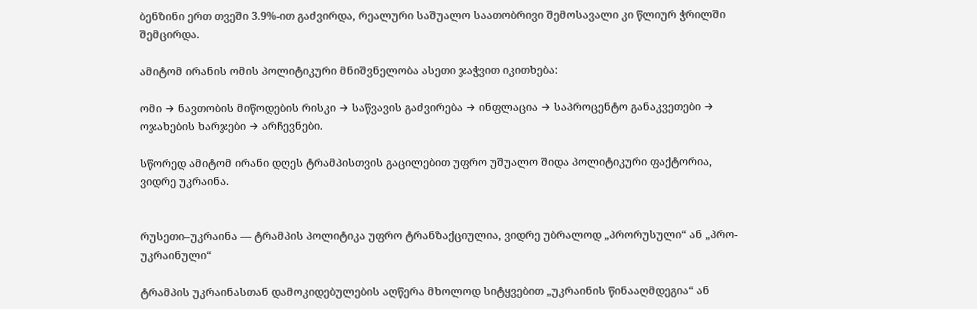ბენზინი ერთ თვეში 3.9%-ით გაძვირდა, რეალური საშუალო საათობრივი შემოსავალი კი წლიურ ჭრილში შემცირდა.

ამიტომ ირანის ომის პოლიტიკური მნიშვნელობა ასეთი ჯაჭვით იკითხება:

ომი → ნავთობის მიწოდების რისკი → საწვავის გაძვირება → ინფლაცია → საპროცენტო განაკვეთები → ოჯახების ხარჯები → არჩევნები.

სწორედ ამიტომ ირანი დღეს ტრამპისთვის გაცილებით უფრო უშუალო შიდა პოლიტიკური ფაქტორია, ვიდრე უკრაინა.


რუსეთი–უკრაინა — ტრამპის პოლიტიკა უფრო ტრანზაქციულია, ვიდრე უბრალოდ „პრორუსული“ ან „პრო-უკრაინული“

ტრამპის უკრაინასთან დამოკიდებულების აღწერა მხოლოდ სიტყვებით „უკრაინის წინააღმდეგია“ ან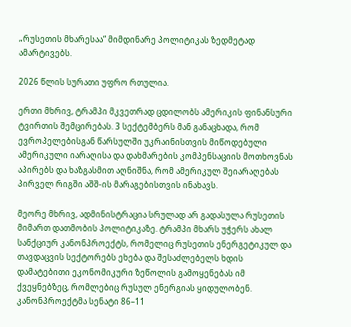„რუსეთის მხარესაა“ მიმდინარე პოლიტიკას ზედმეტად ამარტივებს.

2026 წლის სურათი უფრო რთულია.

ერთი მხრივ, ტრამპი მკვეთრად ცდილობს ამერიკის ფინანსური ტვირთის შემცირებას. 3 სექტემბერს მან განაცხადა, რომ ევროპელებისგან წარსულში უკრაინისთვის მიწოდებული ამერიკული იარაღისა და დახმარების კომპენსაციის მოთხოვნას აპირებს და ხაზგასმით აღნიშნა, რომ ამერიკულ შეიარაღებას პირველ რიგში აშშ-ის მარაგებისთვის ინახავს.

მეორე მხრივ, ადმინისტრაცია სრულად არ გადასულა რუსეთის მიმართ დათმობის პოლიტიკაზე. ტრამპი მხარს უჭერს ახალ სანქციურ კანონპროექტს, რომელიც რუსეთის ენერგეტიკულ და თავდაცვის სექტორებს ეხება და შესაძლებელს ხდის დამატებითი ეკონომიკური ზეწოლის გამოყენებას იმ ქვეყნებზეც, რომლებიც რუსულ ენერგიას ყიდულობენ. კანონპროექტმა სენატი 86–11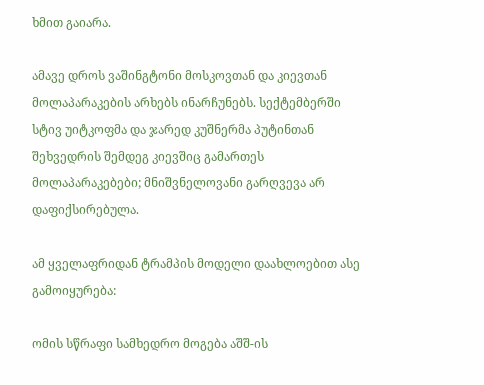ხმით გაიარა.

ამავე დროს ვაშინგტონი მოსკოვთან და კიევთან მოლაპარაკების არხებს ინარჩუნებს. სექტემბერში სტივ უიტკოფმა და ჯარედ კუშნერმა პუტინთან შეხვედრის შემდეგ კიევშიც გამართეს მოლაპარაკებები; მნიშვნელოვანი გარღვევა არ დაფიქსირებულა.

ამ ყველაფრიდან ტრამპის მოდელი დაახლოებით ასე გამოიყურება:

ომის სწრაფი სამხედრო მოგება აშშ-ის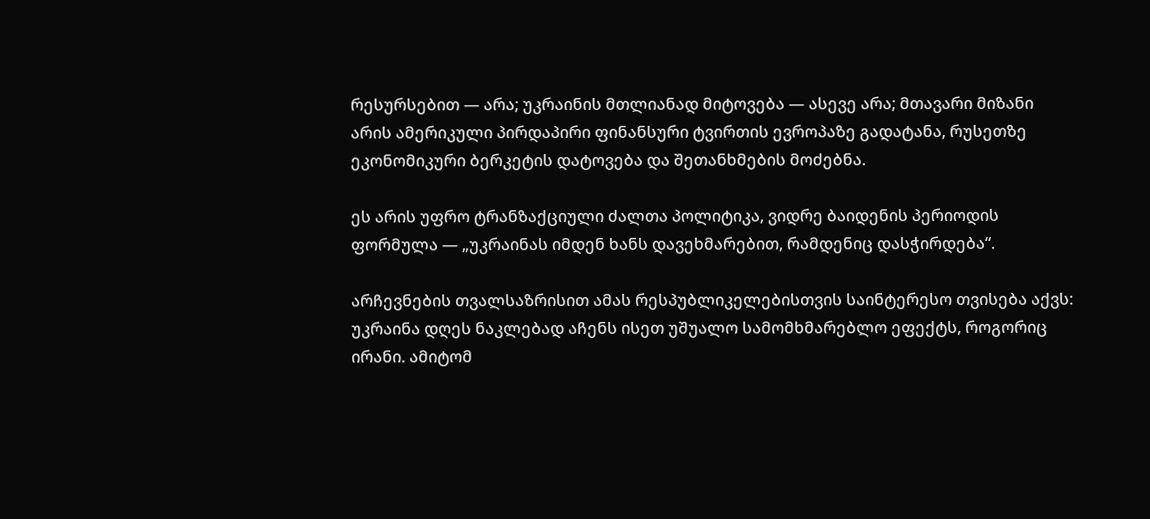რესურსებით — არა; უკრაინის მთლიანად მიტოვება — ასევე არა; მთავარი მიზანი არის ამერიკული პირდაპირი ფინანსური ტვირთის ევროპაზე გადატანა, რუსეთზე ეკონომიკური ბერკეტის დატოვება და შეთანხმების მოძებნა.

ეს არის უფრო ტრანზაქციული ძალთა პოლიტიკა, ვიდრე ბაიდენის პერიოდის ფორმულა — „უკრაინას იმდენ ხანს დავეხმარებით, რამდენიც დასჭირდება“.

არჩევნების თვალსაზრისით ამას რესპუბლიკელებისთვის საინტერესო თვისება აქვს: უკრაინა დღეს ნაკლებად აჩენს ისეთ უშუალო სამომხმარებლო ეფექტს, როგორიც ირანი. ამიტომ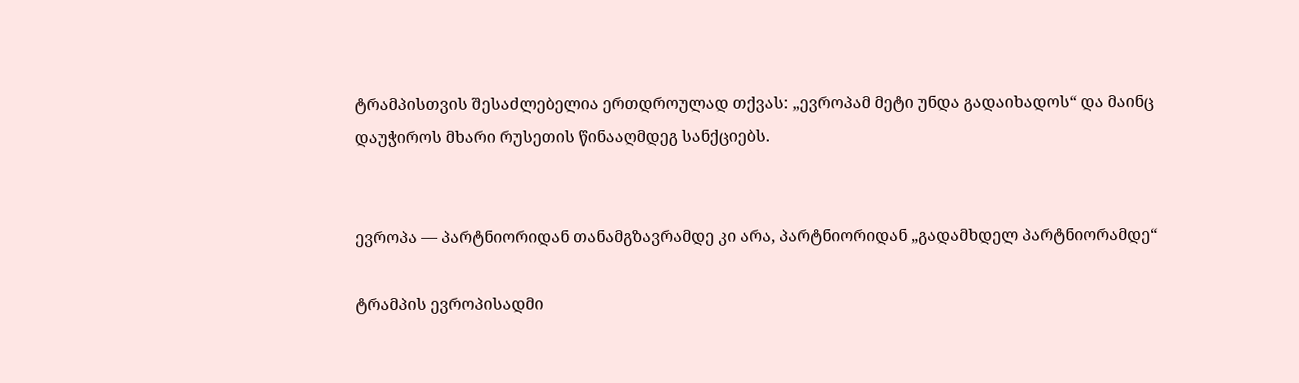ტრამპისთვის შესაძლებელია ერთდროულად თქვას: „ევროპამ მეტი უნდა გადაიხადოს“ და მაინც დაუჭიროს მხარი რუსეთის წინააღმდეგ სანქციებს.


ევროპა — პარტნიორიდან თანამგზავრამდე კი არა, პარტნიორიდან „გადამხდელ პარტნიორამდე“

ტრამპის ევროპისადმი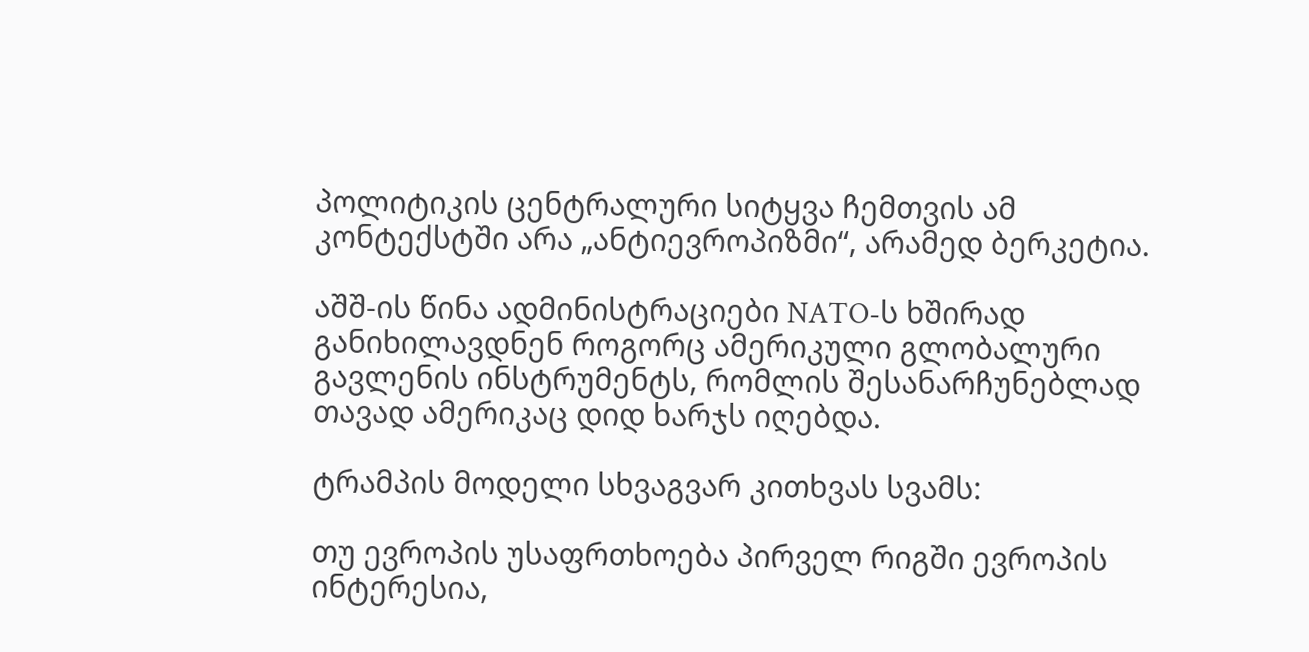პოლიტიკის ცენტრალური სიტყვა ჩემთვის ამ კონტექსტში არა „ანტიევროპიზმი“, არამედ ბერკეტია.

აშშ-ის წინა ადმინისტრაციები NATO-ს ხშირად განიხილავდნენ როგორც ამერიკული გლობალური გავლენის ინსტრუმენტს, რომლის შესანარჩუნებლად თავად ამერიკაც დიდ ხარჯს იღებდა.

ტრამპის მოდელი სხვაგვარ კითხვას სვამს:

თუ ევროპის უსაფრთხოება პირველ რიგში ევროპის ინტერესია,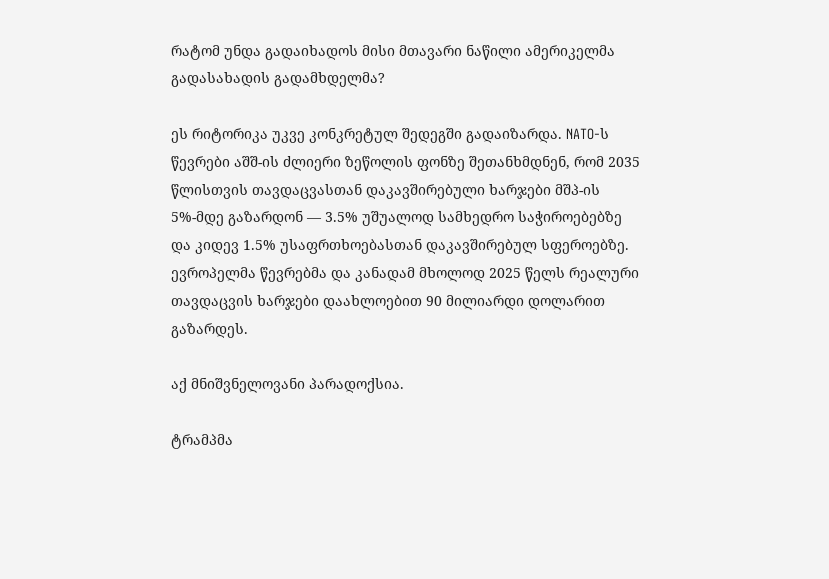რატომ უნდა გადაიხადოს მისი მთავარი ნაწილი ამერიკელმა გადასახადის გადამხდელმა?

ეს რიტორიკა უკვე კონკრეტულ შედეგში გადაიზარდა. NATO-ს წევრები აშშ-ის ძლიერი ზეწოლის ფონზე შეთანხმდნენ, რომ 2035 წლისთვის თავდაცვასთან დაკავშირებული ხარჯები მშპ-ის 5%-მდე გაზარდონ — 3.5% უშუალოდ სამხედრო საჭიროებებზე და კიდევ 1.5% უსაფრთხოებასთან დაკავშირებულ სფეროებზე. ევროპელმა წევრებმა და კანადამ მხოლოდ 2025 წელს რეალური თავდაცვის ხარჯები დაახლოებით 90 მილიარდი დოლარით გაზარდეს.

აქ მნიშვნელოვანი პარადოქსია.

ტრამპმა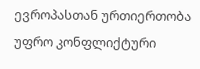ევროპასთან ურთიერთობა უფრო კონფლიქტური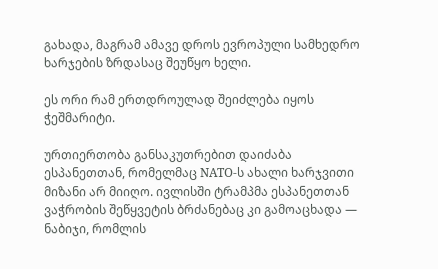გახადა, მაგრამ ამავე დროს ევროპული სამხედრო ხარჯების ზრდასაც შეუწყო ხელი.

ეს ორი რამ ერთდროულად შეიძლება იყოს ჭეშმარიტი.

ურთიერთობა განსაკუთრებით დაიძაბა ესპანეთთან, რომელმაც NATO-ს ახალი ხარჯვითი მიზანი არ მიიღო. ივლისში ტრამპმა ესპანეთთან ვაჭრობის შეწყვეტის ბრძანებაც კი გამოაცხადა — ნაბიჯი, რომლის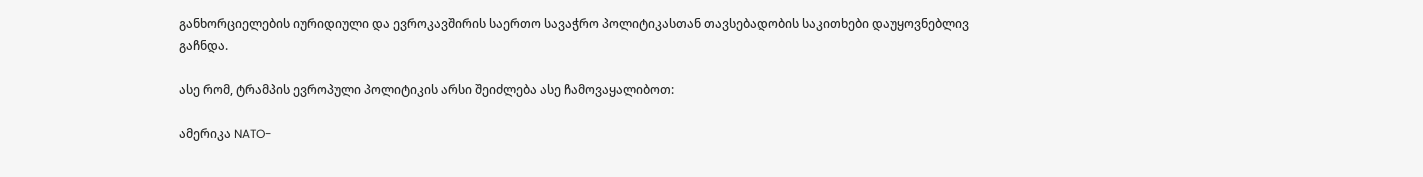განხორციელების იურიდიული და ევროკავშირის საერთო სავაჭრო პოლიტიკასთან თავსებადობის საკითხები დაუყოვნებლივ გაჩნდა.

ასე რომ, ტრამპის ევროპული პოლიტიკის არსი შეიძლება ასე ჩამოვაყალიბოთ:

ამერიკა NATO-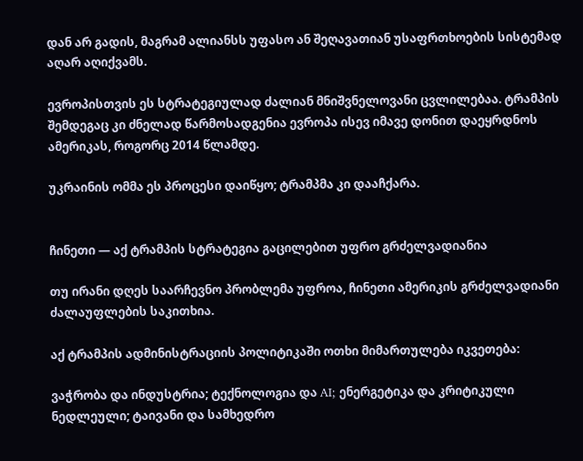დან არ გადის, მაგრამ ალიანსს უფასო ან შეღავათიან უსაფრთხოების სისტემად აღარ აღიქვამს.

ევროპისთვის ეს სტრატეგიულად ძალიან მნიშვნელოვანი ცვლილებაა. ტრამპის შემდეგაც კი ძნელად წარმოსადგენია ევროპა ისევ იმავე დონით დაეყრდნოს ამერიკას, როგორც 2014 წლამდე.

უკრაინის ომმა ეს პროცესი დაიწყო; ტრამპმა კი დააჩქარა.


ჩინეთი — აქ ტრამპის სტრატეგია გაცილებით უფრო გრძელვადიანია

თუ ირანი დღეს საარჩევნო პრობლემა უფროა, ჩინეთი ამერიკის გრძელვადიანი ძალაუფლების საკითხია.

აქ ტრამპის ადმინისტრაციის პოლიტიკაში ოთხი მიმართულება იკვეთება:

ვაჭრობა და ინდუსტრია; ტექნოლოგია და AI; ენერგეტიკა და კრიტიკული ნედლეული; ტაივანი და სამხედრო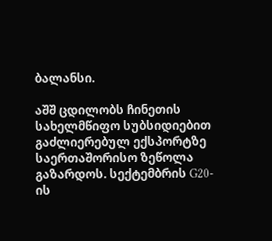ბალანსი.

აშშ ცდილობს ჩინეთის სახელმწიფო სუბსიდიებით გაძლიერებულ ექსპორტზე საერთაშორისო ზეწოლა გაზარდოს. სექტემბრის G20-ის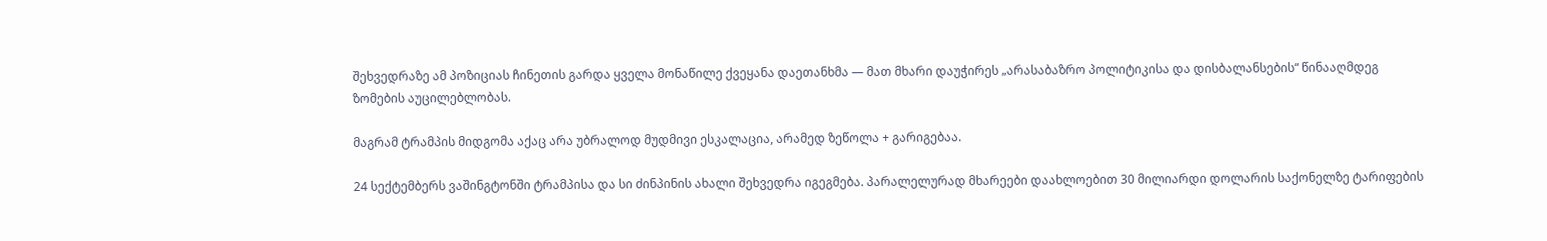შეხვედრაზე ამ პოზიციას ჩინეთის გარდა ყველა მონაწილე ქვეყანა დაეთანხმა — მათ მხარი დაუჭირეს „არასაბაზრო პოლიტიკისა და დისბალანსების“ წინააღმდეგ ზომების აუცილებლობას.

მაგრამ ტრამპის მიდგომა აქაც არა უბრალოდ მუდმივი ესკალაცია, არამედ ზეწოლა + გარიგებაა.

24 სექტემბერს ვაშინგტონში ტრამპისა და სი ძინპინის ახალი შეხვედრა იგეგმება. პარალელურად მხარეები დაახლოებით 30 მილიარდი დოლარის საქონელზე ტარიფების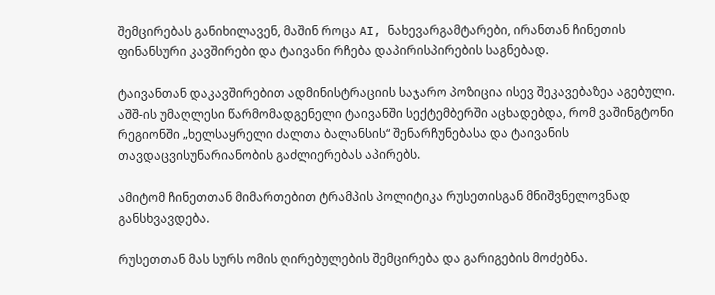შემცირებას განიხილავენ, მაშინ როცა AI, ნახევარგამტარები, ირანთან ჩინეთის ფინანსური კავშირები და ტაივანი რჩება დაპირისპირების საგნებად.

ტაივანთან დაკავშირებით ადმინისტრაციის საჯარო პოზიცია ისევ შეკავებაზეა აგებული. აშშ-ის უმაღლესი წარმომადგენელი ტაივანში სექტემბერში აცხადებდა, რომ ვაშინგტონი რეგიონში „ხელსაყრელი ძალთა ბალანსის“ შენარჩუნებასა და ტაივანის თავდაცვისუნარიანობის გაძლიერებას აპირებს.

ამიტომ ჩინეთთან მიმართებით ტრამპის პოლიტიკა რუსეთისგან მნიშვნელოვნად განსხვავდება.

რუსეთთან მას სურს ომის ღირებულების შემცირება და გარიგების მოძებნა.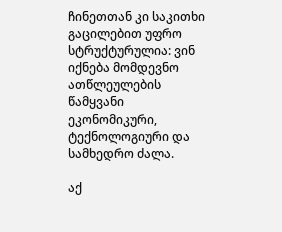ჩინეთთან კი საკითხი გაცილებით უფრო სტრუქტურულია: ვინ იქნება მომდევნო ათწლეულების წამყვანი ეკონომიკური, ტექნოლოგიური და სამხედრო ძალა.

აქ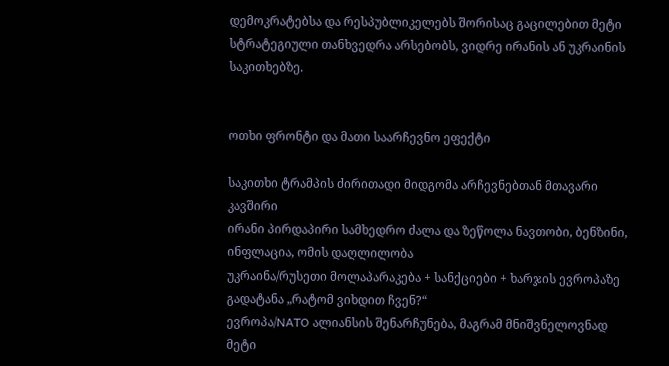დემოკრატებსა და რესპუბლიკელებს შორისაც გაცილებით მეტი სტრატეგიული თანხვედრა არსებობს, ვიდრე ირანის ან უკრაინის საკითხებზე.


ოთხი ფრონტი და მათი საარჩევნო ეფექტი

საკითხი ტრამპის ძირითადი მიდგომა არჩევნებთან მთავარი კავშირი
ირანი პირდაპირი სამხედრო ძალა და ზეწოლა ნავთობი, ბენზინი, ინფლაცია, ომის დაღლილობა
უკრაინა/რუსეთი მოლაპარაკება + სანქციები + ხარჯის ევროპაზე გადატანა „რატომ ვიხდით ჩვენ?“
ევროპა/NATO ალიანსის შენარჩუნება, მაგრამ მნიშვნელოვნად მეტი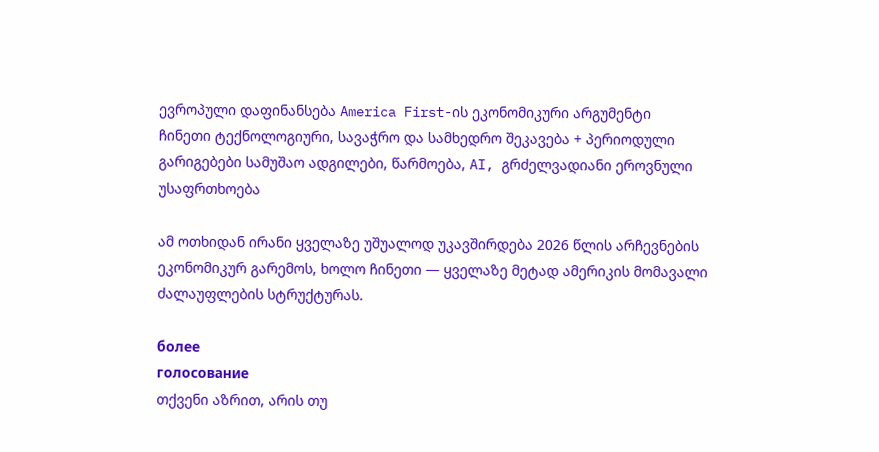ევროპული დაფინანსება America First-ის ეკონომიკური არგუმენტი
ჩინეთი ტექნოლოგიური, სავაჭრო და სამხედრო შეკავება + პერიოდული გარიგებები სამუშაო ადგილები, წარმოება, AI, გრძელვადიანი ეროვნული უსაფრთხოება

ამ ოთხიდან ირანი ყველაზე უშუალოდ უკავშირდება 2026 წლის არჩევნების ეკონომიკურ გარემოს, ხოლო ჩინეთი — ყველაზე მეტად ამერიკის მომავალი ძალაუფლების სტრუქტურას.

более
голосование
თქვენი აზრით, არის თუ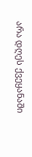არა დღეს ქვეყანაში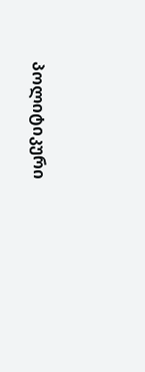პოლიტიკური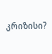კრიზისი?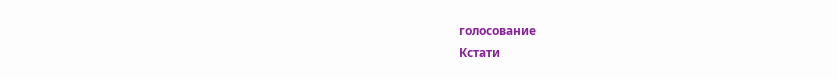голосование
Кстати